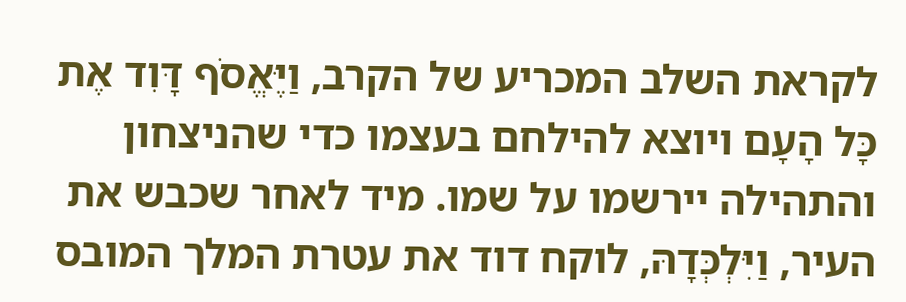לקראת השלב המכריע של הקרב, וַיֶּאֱסֹף דָּוִד אֶת כָּל הָעָם ויוצא להילחם בעצמו כדי שהניצחון והתהילה יירשמו על שמו. מיד לאחר שכבש את העיר, וַיִּלְכְּדָהּ, לוקח דוד את עטרת המלך המובס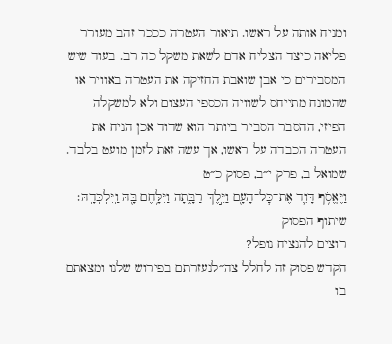ומניח אותה על ראשו. תיאור העטרה כככר זהב מעורר פליאה כיצד הצליח אדם לשאת משקל כה רב. בעוד שיש המסבירים כי אבן שואבת החזיקה את העטרה באוויר או שהמונח מתייחס לשוויה הכספי העצום ולא למשקלה הפיזי, ההסבר הסביר ביותר הוא שדוד אכן הניח את העטרה הכבדה על ראשו, אך עשה זאת לזמן מועט בלבד.
שמואל ב, פרק י״ב, פסוק כ״ט
וַיֶּאֱסֹ֥ף דָּוִ֛ד אֶת־כׇּל־הָעָ֖ם וַיֵּ֣לֶךְ רַבָּ֑תָה וַיִּלָּ֥חֶם בָּ֖הּ וַֽיִּלְכְּדָֽהּ׃
שיתוף הפסוק
רוצים להנציח נופל?
הקדש פסוק זה לחלל צה״לנעזרתם בפירוש שלנו ומצאתם בו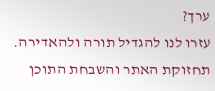ערך?
עזרו לנו להגדיל תורה ולהאדירה. תחזוקת האתר והשבחת התוכן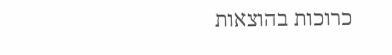כרוכות בהוצאות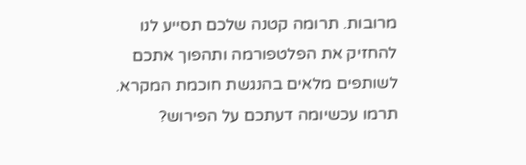מרובות. תרומה קטנה שלכם תסייע לנו להחזיק את הפלטפורמה ותהפוך אתכם לשותפים מלאים בהנגשת חוכמת המקרא.
תרמו עכשיומה דעתכם על הפירוש?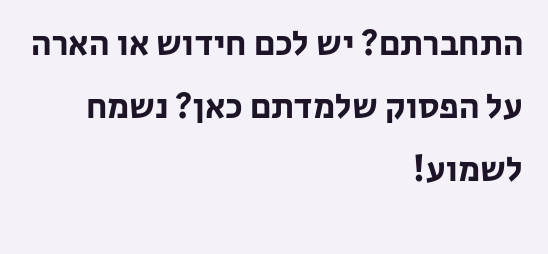התחברתם? יש לכם חידוש או הארה על הפסוק שלמדתם כאן? נשמח לשמוע!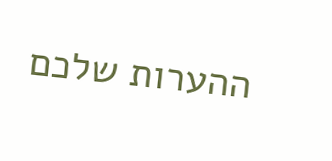ההערות שלכם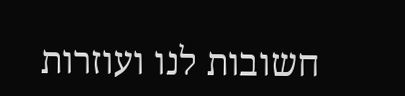חשובות לנו ועוזרות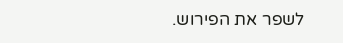לשפר את הפירוש.